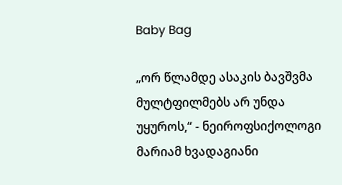Baby Bag

„ორ წლამდე ასაკის ბავშვმა მულტფილმებს არ უნდა უყუროს,“ - ნეიროფსიქოლოგი მარიამ ხვადაგიანი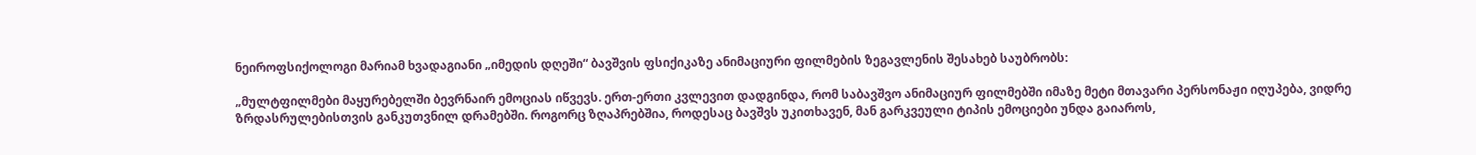ნეიროფსიქოლოგი მარიამ ხვადაგიანი „იმედის დღეში“ ბავშვის ფსიქიკაზე ანიმაციური ფილმების ზეგავლენის შესახებ საუბრობს:

„მულტფილმები მაყურებელში ბევრნაირ ემოციას იწვევს. ერთ-ერთი კვლევით დადგინდა, რომ საბავშვო ანიმაციურ ფილმებში იმაზე მეტი მთავარი პერსონაჟი იღუპება, ვიდრე ზრდასრულებისთვის განკუთვნილ დრამებში. როგორც ზღაპრებშია, როდესაც ბავშვს უკითხავენ, მან გარკვეული ტიპის ემოციები უნდა გაიაროს,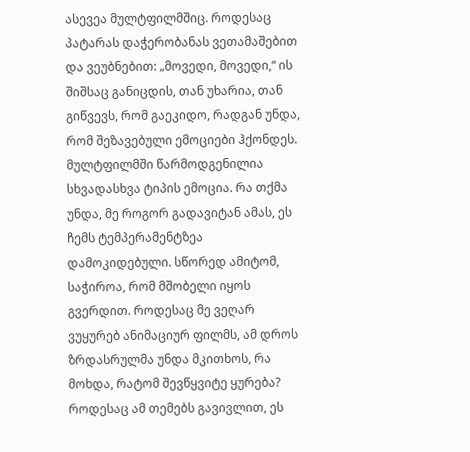ასევეა მულტფილმშიც. როდესაც პატარას დაჭერობანას ვეთამაშებით და ვეუბნებით: „მოვედი, მოვედი,“ ის შიშსაც განიცდის, თან უხარია, თან გიწვევს, რომ გაეკიდო, რადგან უნდა, რომ შეზავებული ემოციები ჰქონდეს. მულტფილმში წარმოდგენილია სხვადასხვა ტიპის ემოცია. რა თქმა უნდა, მე როგორ გადავიტან ამას, ეს ჩემს ტემპერამენტზეა დამოკიდებული. სწორედ ამიტომ, საჭიროა, რომ მშობელი იყოს გვერდით. როდესაც მე ვეღარ ვუყურებ ანიმაციურ ფილმს, ამ დროს ზრდასრულმა უნდა მკითხოს, რა მოხდა, რატომ შევწყვიტე ყურება? როდესაც ამ თემებს გავივლით, ეს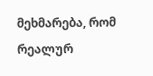მეხმარება, რომ რეალურ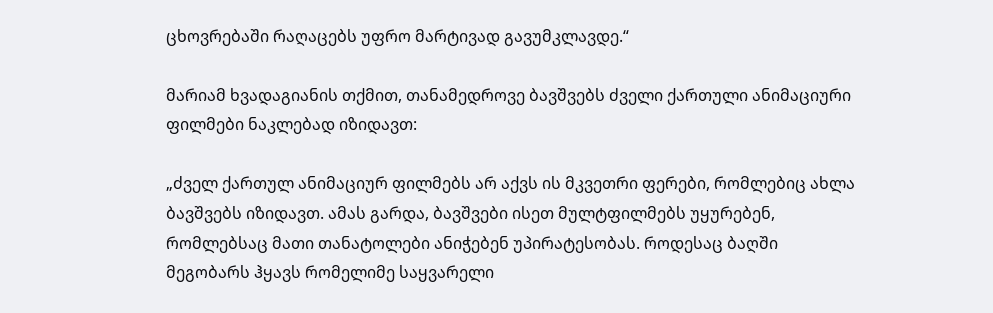ცხოვრებაში რაღაცებს უფრო მარტივად გავუმკლავდე.“

მარიამ ხვადაგიანის თქმით, თანამედროვე ბავშვებს ძველი ქართული ანიმაციური ფილმები ნაკლებად იზიდავთ:

„ძველ ქართულ ანიმაციურ ფილმებს არ აქვს ის მკვეთრი ფერები, რომლებიც ახლა ბავშვებს იზიდავთ. ამას გარდა, ბავშვები ისეთ მულტფილმებს უყურებენ, რომლებსაც მათი თანატოლები ანიჭებენ უპირატესობას. როდესაც ბაღში მეგობარს ჰყავს რომელიმე საყვარელი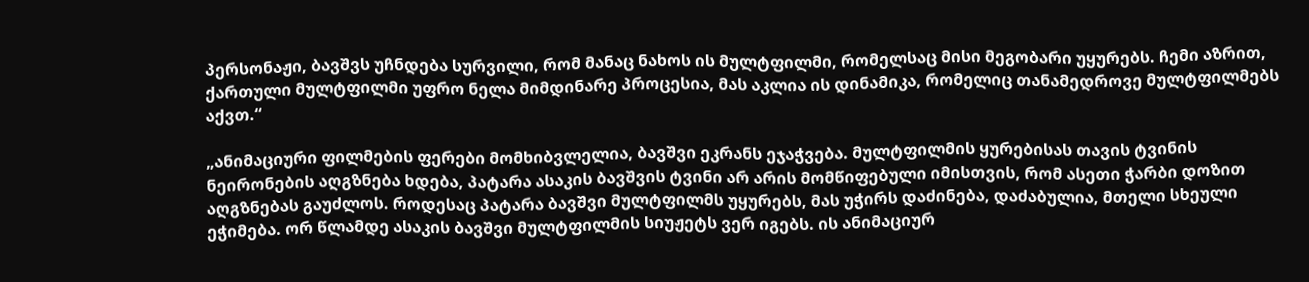პერსონაჟი, ბავშვს უჩნდება სურვილი, რომ მანაც ნახოს ის მულტფილმი, რომელსაც მისი მეგობარი უყურებს. ჩემი აზრით, ქართული მულტფილმი უფრო ნელა მიმდინარე პროცესია, მას აკლია ის დინამიკა, რომელიც თანამედროვე მულტფილმებს აქვთ.“

„ანიმაციური ფილმების ფერები მომხიბვლელია, ბავშვი ეკრანს ეჯაჭვება. მულტფილმის ყურებისას თავის ტვინის ნეირონების აღგზნება ხდება, პატარა ასაკის ბავშვის ტვინი არ არის მომწიფებული იმისთვის, რომ ასეთი ჭარბი დოზით აღგზნებას გაუძლოს. როდესაც პატარა ბავშვი მულტფილმს უყურებს, მას უჭირს დაძინება, დაძაბულია, მთელი სხეული ეჭიმება. ორ წლამდე ასაკის ბავშვი მულტფილმის სიუჟეტს ვერ იგებს. ის ანიმაციურ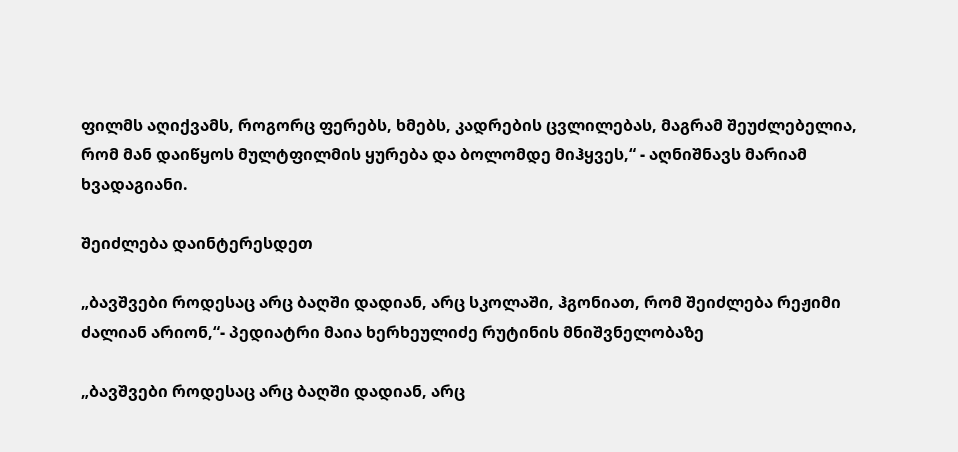ფილმს აღიქვამს, როგორც ფერებს, ხმებს, კადრების ცვლილებას, მაგრამ შეუძლებელია, რომ მან დაიწყოს მულტფილმის ყურება და ბოლომდე მიჰყვეს,“ - აღნიშნავს მარიამ ხვადაგიანი.

შეიძლება დაინტერესდეთ

„ბავშვები როდესაც არც ბაღში დადიან, არც სკოლაში, ჰგონიათ, რომ შეიძლება რეჟიმი ძალიან არიონ,“- პედიატრი მაია ხერხეულიძე რუტინის მნიშვნელობაზე

„ბავშვები როდესაც არც ბაღში დადიან, არც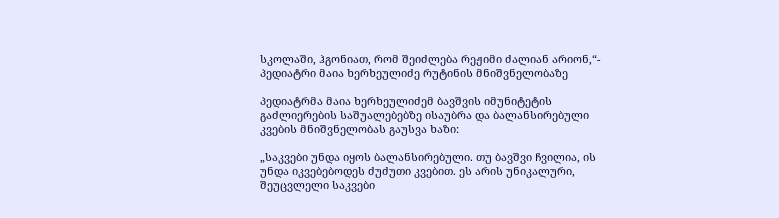სკოლაში, ჰგონიათ, რომ შეიძლება რეჟიმი ძალიან არიონ,“- პედიატრი მაია ხერხეულიძე რუტინის მნიშვნელობაზე

პედიატრმა მაია ხერხეულიძემ ბავშვის იმუნიტეტის გაძლიერების საშუალებებზე ისაუბრა და ბალანსირებული კვების მნიშვნელობას გაუსვა ხაზი:

„საკვები უნდა იყოს ბალანსირებული. თუ ბავშვი ჩვილია, ის უნდა იკვებებოდეს ძუძუთი კვებით. ეს არის უნიკალური, შეუცვლელი საკვები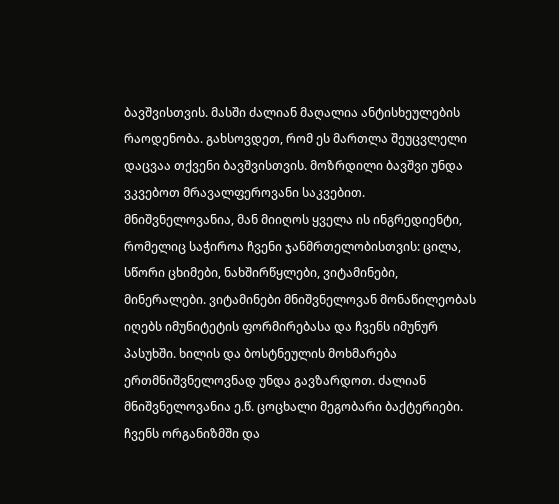ბავშვისთვის. მასში ძალიან მაღალია ანტისხეულების რაოდენობა. გახსოვდეთ, რომ ეს მართლა შეუცვლელი დაცვაა თქვენი ბავშვისთვის. მოზრდილი ბავშვი უნდა ვკვებოთ მრავალფეროვანი საკვებით. მნიშვნელოვანია, მან მიიღოს ყველა ის ინგრედიენტი, რომელიც საჭიროა ჩვენი ჯანმრთელობისთვის: ცილა, სწორი ცხიმები, ნახშირწყლები, ვიტამინები, მინერალები. ვიტამინები მნიშვნელოვან მონაწილეობას იღებს იმუნიტეტის ფორმირებასა და ჩვენს იმუნურ პასუხში. ხილის და ბოსტნეულის მოხმარება ერთმნიშვნელოვნად უნდა გავზარდოთ. ძალიან მნიშვნელოვანია ე.წ. ცოცხალი მეგობარი ბაქტერიები. ჩვენს ორგანიზმში და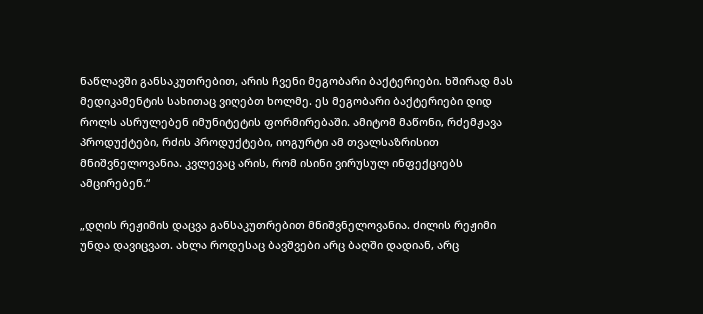ნაწლავში განსაკუთრებით, არის ჩვენი მეგობარი ბაქტერიები. ხშირად მას მედიკამენტის სახითაც ვიღებთ ხოლმე. ეს მეგობარი ბაქტერიები დიდ როლს ასრულებენ იმუნიტეტის ფორმირებაში. ამიტომ მაწონი, რძემჟავა პროდუქტები, რძის პროდუქტები, იოგურტი ამ თვალსაზრისით მნიშვნელოვანია. კვლევაც არის, რომ ისინი ვირუსულ ინფექციებს ამცირებენ.“

„დღის რეჟიმის დაცვა განსაკუთრებით მნიშვნელოვანია. ძილის რეჟიმი უნდა დავიცვათ. ახლა როდესაც ბავშვები არც ბაღში დადიან, არც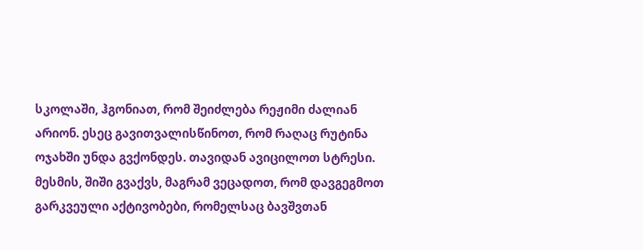სკოლაში, ჰგონიათ, რომ შეიძლება რეჟიმი ძალიან არიონ. ესეც გავითვალისწინოთ, რომ რაღაც რუტინა ოჯახში უნდა გვქონდეს. თავიდან ავიცილოთ სტრესი. მესმის, შიში გვაქვს, მაგრამ ვეცადოთ, რომ დავგეგმოთ გარკვეული აქტივობები, რომელსაც ბავშვთან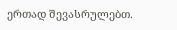ერთად შევასრულებთ.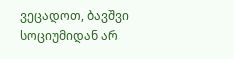ვეცადოთ, ბავშვი სოციუმიდან არ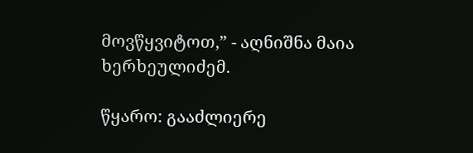მოვწყვიტოთ,” - აღნიშნა მაია ხერხეულიძემ.

წყარო: გააძლიერე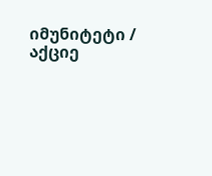იმუნიტეტი / აქციე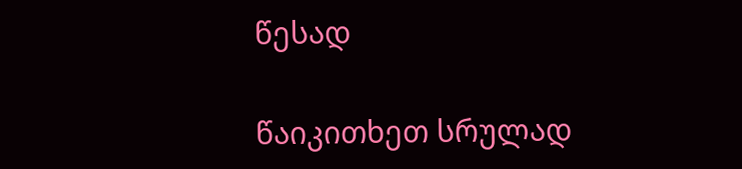წესად

წაიკითხეთ სრულად